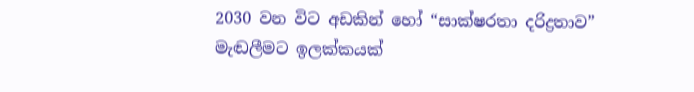2030 වන විට අඩකින් හෝ “සාක්ෂරතා දරිද්‍රතාව” මැඬලීමට ඉලක්කයක්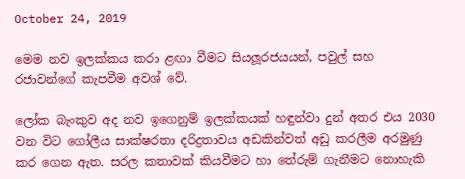October 24, 2019

මෙම නව ඉලක්කය කරා ළඟා වීමට සියලූරජයයන්, පවුල් සහ රජාවන්ගේ කැපවීම අවශ් වේ.

ලෝක බැංකුව අද නව ඉගෙනුම් ඉලක්කයක් හඳුන්වා දුන් අතර එය 2030 වන විට ගෝලීය සාක්ෂරතා දරිද්‍රතාවය අඩකින්වත් අඩු කරලීම අරමුණු කර ගෙන ඇත. සරල කතාවක් කියවීමට හා තේරුම් ගැනීමට නොහැකි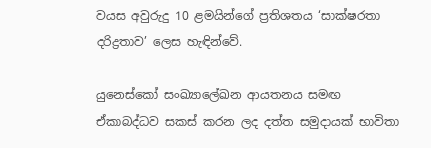වයස අවුරුදු 10 ළමයින්ගේ ප්‍රතිශතය ‘සාක්ෂරතා දරිද්‍රතාව’ ලෙස හැඳින්වේ.

යුනෙස්කෝ සංඛ්‍යාලේඛන ආයතනය සමඟ ඒකාබද්ධව සකස් කරන ලද දත්ත සමුදායක් භාවිතා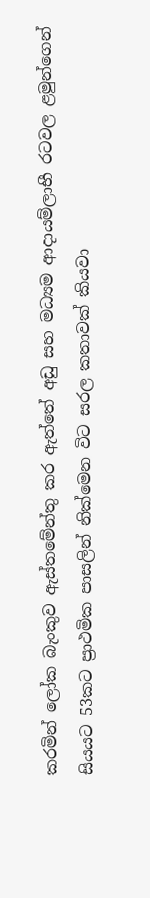කරමින් ලෝක බැංකුව ඇස්තමේන්තු කර ඇත්තේ අඩු සහ මධ්‍යම ආදායම්ලාභී රටවල ළමුන්ගෙන් සියයට 53කට ප්‍රාථමික පාසලින් නික්මෙන විට සරල කතාවක් කියවා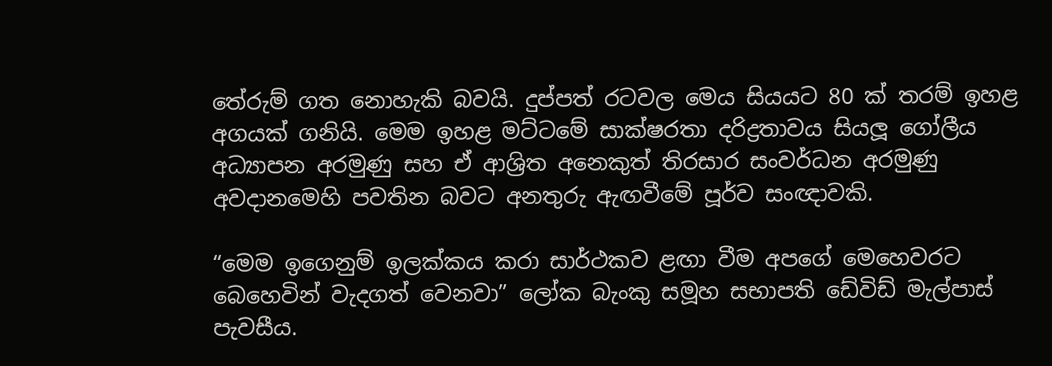තේරුම් ගත නොහැකි බවයි. දුප්පත් රටවල මෙය සියයට 80 ක් තරම් ඉහළ අගයක් ගනියි. මෙම ඉහළ මට්ටමේ සාක්ෂරතා දරිද්‍රතාවය සියලූ ගෝලීය අධ්‍යාපන අරමුණු සහ ඒ ආශ්‍රිත අනෙකුත් තිරසාර සංවර්ධන අරමුණු අවදානමෙහි පවතින බවට අනතුරු ඇඟවීමේ පූර්ව සංඥාවකි.

“මෙම ඉගෙනුම් ඉලක්කය කරා සාර්ථකව ළඟා වීම අපගේ මෙහෙවරට බෙහෙවින් වැදගත් වෙනවා” ලෝක බැංකු සමූහ සභාපති ඩේවිඩ් මැල්පාස් පැවසීය.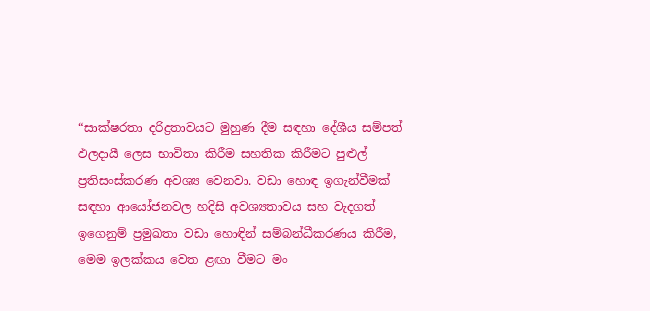“සාක්ෂරතා දරිද්‍රතාවයට මුහුණ දීම සඳහා දේශීය සම්පත් ඵලදායී ලෙස භාවිතා කිරීම සහතික කිරීමට පුළුල් ප්‍රතිසංස්කරණ අවශ්‍ය වෙනවා. වඩා හොඳ ඉගැන්වීමක් සඳහා ආයෝජනවල හදිසි අවශ්‍යතාවය සහ වැදගත් ඉගෙනුම් ප්‍රමුඛතා වඩා හොඳින් සම්බන්ධීකරණය කිරීම, මෙම ඉලක්කය වෙත ළඟා වීමට මං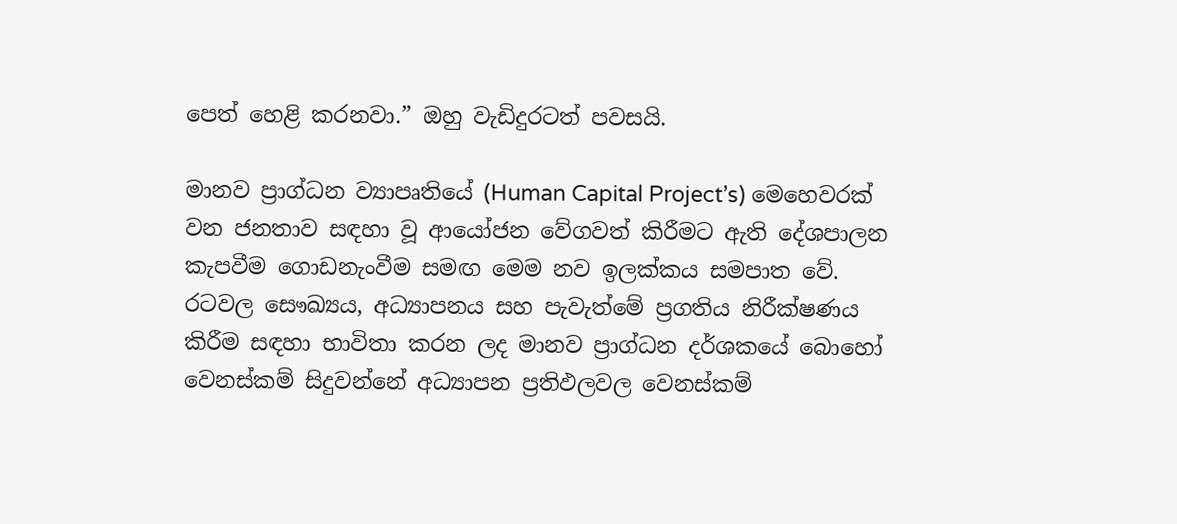පෙත් හෙළි කරනවා.” ඔහු වැඩිදුරටත් පවසයි.

මානව ප්‍රාග්ධන ව්‍යාපෘතියේ (Human Capital Project’s) මෙහෙවරක් වන ජනතාව සඳහා වූ ආයෝජන වේගවත් කිරීමට ඇති දේශපාලන කැපවීම ගොඩනැංවීම සමඟ මෙම නව ඉලක්කය සමපාත වේ. රටවල සෞඛ්‍යය, අධ්‍යාපනය සහ පැවැත්මේ ප්‍රගතිය නිරීක්ෂණය කිරීම සඳහා භාවිතා කරන ලද මානව ප්‍රාග්ධන දර්ශකයේ බොහෝ වෙනස්කම් සිදුවන්නේ අධ්‍යාපන ප්‍රතිඵලවල වෙනස්කම්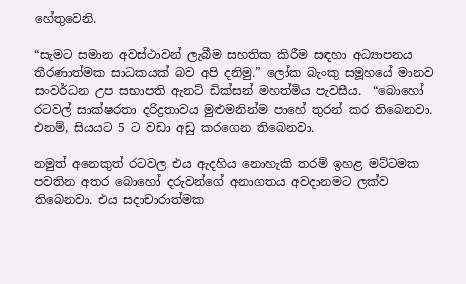හේතුවෙනි.

“සැමට සමාන අවස්ථාවන් ලැබීම සහතික කිරීම සඳහා අධ්‍යාපනය තීරණාත්මක සාධකයක් බව අපි දනිමු.” ලෝක බැංකු සමූහයේ මානව සංවර්ධන උප සභාපති ඇනට් ඩික්සන් මහත්මිය පැවසීය.  “බොහෝ රටවල් සාක්ෂරතා දරිද්‍රතාවය මුළුමනින්ම පාහේ තුරන් කර තිබෙනවා. එනම්, සියයට 5 ට වඩා අඩු කරගෙන තිබෙනවා.

නමුත් අනෙකුත් රටවල එය ඇදහිය නොහැකි තරම් ඉහළ මට්ටමක පවතින අතර බොහෝ දරුවන්ගේ අනාගතය අවදානමට ලක්ව තිබෙනවා. එය සදාචාරාත්මක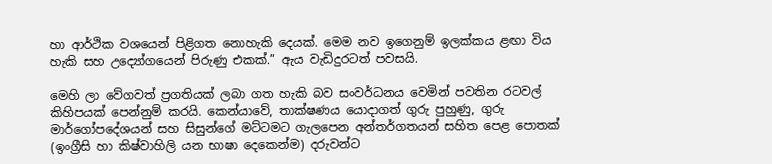හා ආර්ථික වශයෙන් පිළිගත නොහැකි දෙයක්. මෙම නව ඉගෙනුම් ඉලක්කය ළඟා විය හැකි සහ උද්‍යෝගයෙන් පිරුණු එකක්.” ඇය වැඩිදුරටත් පවසයි.

මෙහි ලා වේගවත් ප්‍රගතියක් ලබා ගත හැකි බව සංවර්ධනය වෙමින් පවතින රටවල් කිහිපයක් පෙන්නුම් කරයි. කෙන්යාවේ, තාක්ෂණය යොදාගත් ගුරු පුහුණු, ගුරු මාර්ගෝපදේශයන් සහ සිසුන්ගේ මට්ටමට ගැලපෙන අන්තර්ගතයන් සහිත පෙළ පොතක් (ඉංග්‍රීසි හා කිෂ්වාහිලි යන භාෂා දෙකෙන්ම) දරුවන්ට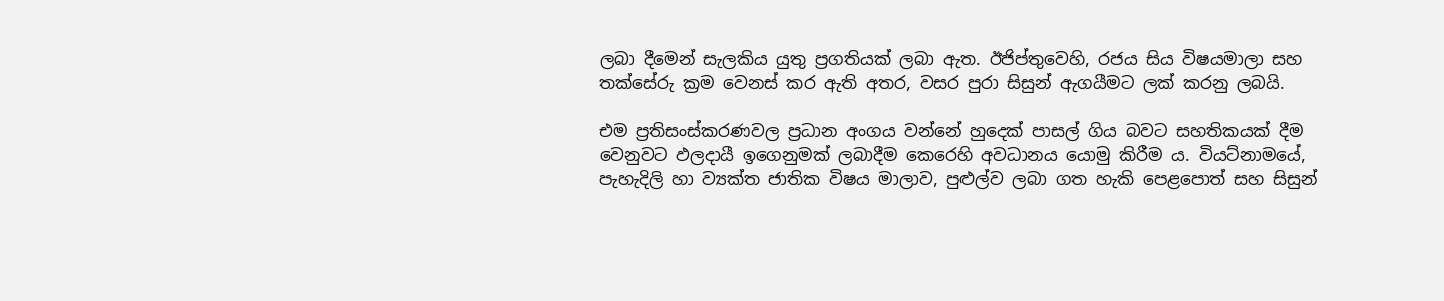ලබා දීමෙන් සැලකිය යුතු ප්‍රගතියක් ලබා ඇත. ඊජිප්තුවෙහි, රජය සිය විෂයමාලා සහ තක්සේරු ක්‍රම වෙනස් කර ඇති අතර, වසර පුරා සිසුන් ඇගයීමට ලක් කරනු ලබයි.

එම ප්‍රතිසංස්කරණවල ප්‍රධාන අංගය වන්නේ හුදෙක් පාසල් ගිය බවට සහතිකයක් දීම වෙනුවට ඵලදායී ඉගෙනුමක් ලබාදීම කෙරෙහි අවධානය යොමු කිරීම ය. වියට්නාමයේ, පැහැදිලි හා ව්‍යක්ත ජාතික විෂය මාලාව, පුළුල්ව ලබා ගත හැකි පෙළපොත් සහ සිසුන්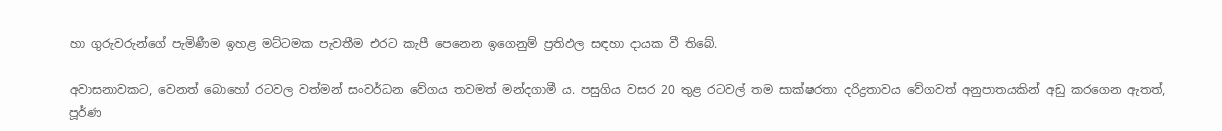හා ගුරුවරුන්ගේ පැමිණීම ඉහළ මට්ටමක පැවතීම එරට කැපී පෙනෙන ඉගෙනුම් ප්‍රතිඵල සඳහා දායක වී තිබේ.

අවාසනාවකට, වෙනත් බොහෝ රටවල වත්මන් සංවර්ධන වේගය තවමත් මන්දගාමී ය. පසුගිය වසර 20 තුළ රටවල් තම සාක්ෂරතා දරිද්‍රතාවය වේගවත් අනුපාතයකින් අඩු කරගෙන ඇතත්, පූර්ණ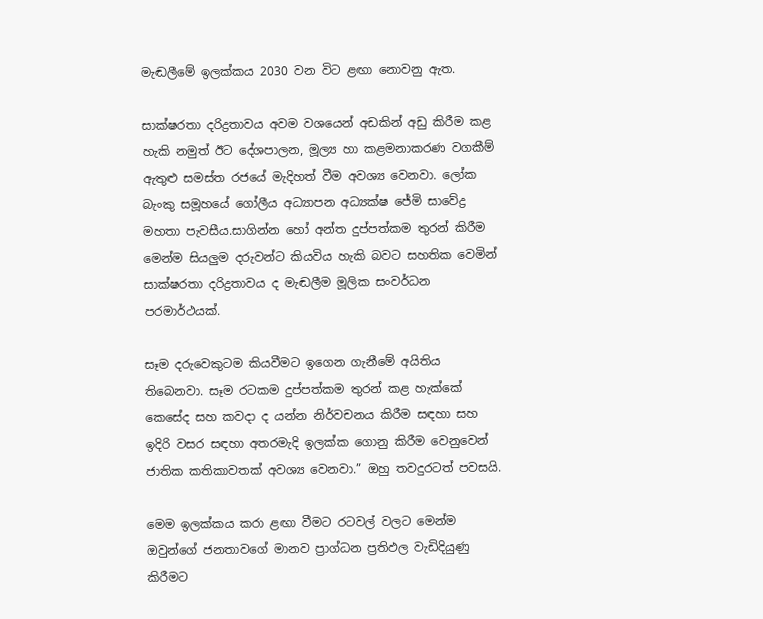මැඬලීමේ ඉලක්කය 2030 වන විට ළඟා නොවනු ඇත.

සාක්ෂරතා දරිද්‍රතාවය අවම වශයෙන් අඩකින් අඩු කිරීම කළ හැකි නමුත් ඊට දේශපාලන, මූල්‍ය හා කළමනාකරණ වගකීම් ඇතුළු සමස්ත රජයේ මැදිහත් වීම අවශ්‍ය වෙනවා. ලෝක බැංකු සමූහයේ ගෝලීය අධ්‍යාපන අධ්‍යක්ෂ ජේමි සාවේද්‍ර මහතා පැවසීය.සාගින්න හෝ අන්ත දුප්පත්කම තුරන් කිරීම මෙන්ම සියලුම දරුවන්ට කියවිය හැකි බවට සහතික වෙමින් සාක්ෂරතා දරිද්‍රතාවය ද මැඬලීම මූලික සංවර්ධන පරමාර්ථයක්.

සෑම දරුවෙකුටම කියවීමට ඉගෙන ගැනීමේ අයිතිය තිබෙනවා. සෑම රටකම දුප්පත්කම තුරන් කළ හැක්කේ කෙසේද සහ කවදා ද යන්න නිර්වචනය කිරීම සඳහා සහ ඉදිරි වසර සඳහා අතරමැදි ඉලක්ක ගොනු කිරීම වෙනුවෙන් ජාතික කතිකාවතක් අවශ්‍ය වෙනවා.” ඔහු තවදුරටත් පවසයි.

මෙම ඉලක්කය කරා ළඟා වීමට රටවල් වලට මෙන්ම ඔවුන්ගේ ජනතාවගේ මානව ප්‍රාග්ධන ප්‍රතිඵල වැඩිදියුණු කිරීමට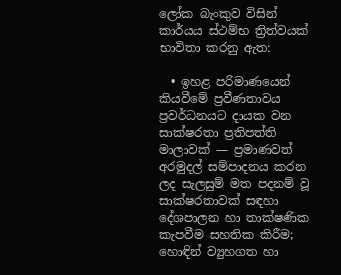ලෝක බැංකුව විසින් කාර්යය ස්ථම්භ ත්‍රිත්වයක් භාවිතා කරනු ඇත:

  • ඉහළ පරිමාණයෙන් කියවීමේ ප්‍රවීණතාවය ප්‍රවර්ධනයට දායක වන සාක්ෂරතා ප්‍රතිපත්ති මාලාවක් — ප්‍රමාණවත් අරමුදල් සම්පාදනය කරන ලද සැලසුම් මත පදනම් වූ සාක්ෂරතාවක් සඳහා දේශපාලන හා තාක්ෂණික කැපවීම සහතික කිරීම; හොඳින් ව්‍යුහගත හා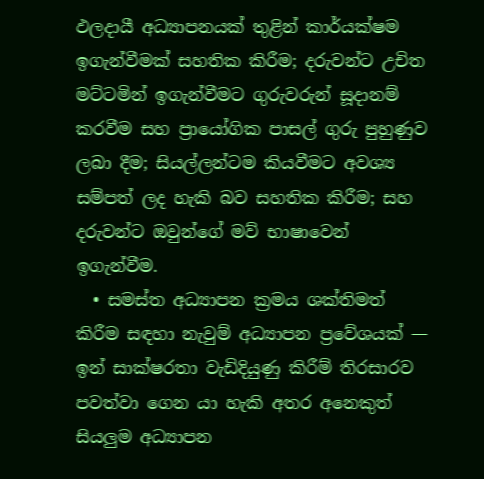ඵලදායී අධ්‍යාපනයක් තුළින් කාර්යක්ෂම ඉගැන්වීමක් සහතික කිරීම; දරුවන්ට උචිත මට්ටමින් ඉගැන්වීමට ගුරුවරුන් සූදානම් කරවීම සහ ප්‍රායෝගික පාසල් ගුරු පුහුණුව ලබා දීම; සියල්ලන්ටම කියවීමට අවශ්‍ය සම්පත් ලද හැකි බව සහතික කිරීම; සහ දරුවන්ට ඔවුන්ගේ මව් භාෂාවෙන් ඉගැන්වීම.
  • සමස්ත අධ්‍යාපන ක්‍රමය ශක්තිමත් කිරීම සඳහා නැවුම් අධ්‍යාපන ප්‍රවේශයක් — ඉන් සාක්ෂරතා වැඩිදියුණු කිරීම් තිරසාරව පවත්වා ගෙන යා හැකි අතර අනෙකුත් සියලුම අධ්‍යාපන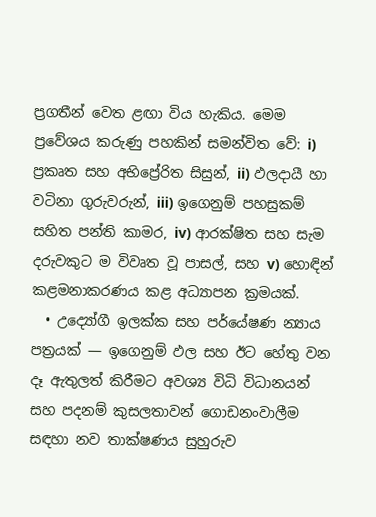ප්‍රගතීන් වෙත ළඟා විය හැකිය. මෙම ප්‍රවේශය කරුණු පහකින් සමන්විත වේ: i) ප්‍රකෘත සහ අභිප්‍රේරිත සිසුන්, ii) ඵලදායී හා වටිනා ගුරුවරුන්, iii) ඉගෙනුම් පහසුකම් සහිත පන්ති කාමර, iv) ආරක්ෂිත සහ සැම දරුවකුට ම විවෘත වූ පාසල්, සහ v) හොඳින් කළමනාකරණය කළ අධ්‍යාපන ක්‍රමයක්.
  • උද්‍යෝගී ඉලක්ක සහ පර්යේෂණ න්‍යාය පත්‍රයක් — ඉගෙනුම් ඵල සහ ඊට හේතු වන දෑ ඇතුලත් කිරීමට අවශ්‍ය විධි විධානයන් සහ පදනම් කුසලතාවන් ගොඩනංවාලීම සඳහා නව තාක්ෂණය සුහුරුව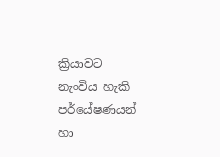ක්‍රියාවට නැංවිය හැකි පර්යේෂණයන් හා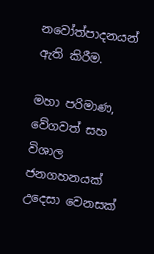නවෝත්පාදනයන් ඇති කිරීම.

මහා පරිමාණ, වේගවත් සහ විශාල ජනගහනයක් උදෙසා වෙනසක්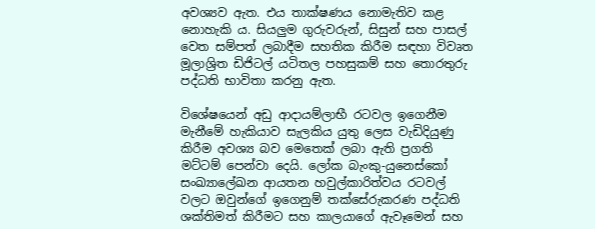අවශ්‍යව ඇත. එය තාක්ෂණය නොමැතිව කළ නොහැකි ය. සියලුම ගුරුවරුන්, සිසුන් සහ පාසල් වෙත සම්පත් ලබාදීම සහතික කිරීම සඳහා විවෘත මූලාශ්‍රිත ඩිජිටල් යටිතල පහසුකම් සහ තොරතුරු පද්ධති භාවිතා කරනු ඇත.

විශේෂයෙන් අඩු ආදායම්ලාභී රටවල ඉගෙනීම මැනීමේ හැකියාව සැලකිය යුතු ලෙස වැඩිදියුණු කිරීම අවශ්‍ය බව මෙතෙක් ලබා ඇති ප්‍රගති මට්ටම් පෙන්වා දෙයි. ලෝක බැංකු-යුනෙස්කෝ සංඛ්‍යාලේඛන ආයතන හවුල්කාරිත්වය රටවල් වලට ඔවුන්ගේ ඉගෙනුම් තක්සේරුකරණ පද්ධති ශක්තිමත් කිරීමට සහ කාලයාගේ ඇවෑමෙන් සහ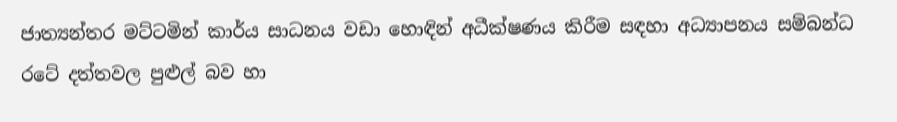ජාත්‍යන්තර මට්ටමින් කාර්ය සාධනය වඩා හොඳින් අධීක්ෂණය කිරීම සඳහා අධ්‍යාපනය සම්බන්ධ රටේ දත්තවල පුළුල් බව හා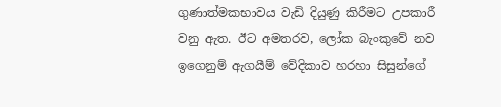ගුණාත්මකභාවය වැඩි දියුණු කිරීමට උපකාරී වනු ඇත. ඊට අමතරව, ලෝක බැංකුවේ නව ඉගෙනුම් ඇගයීම් වේදිකාව හරහා සිසුන්ගේ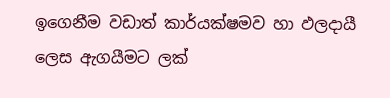ඉගෙනීම වඩාත් කාර්යක්ෂමව හා ඵලදායී ලෙස ඇගයීමට ලක්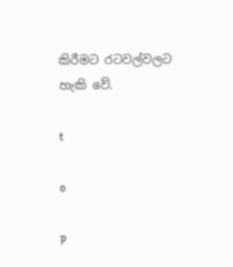කිරීමට රටවල්වලට හැකි වේ.

t

o

p